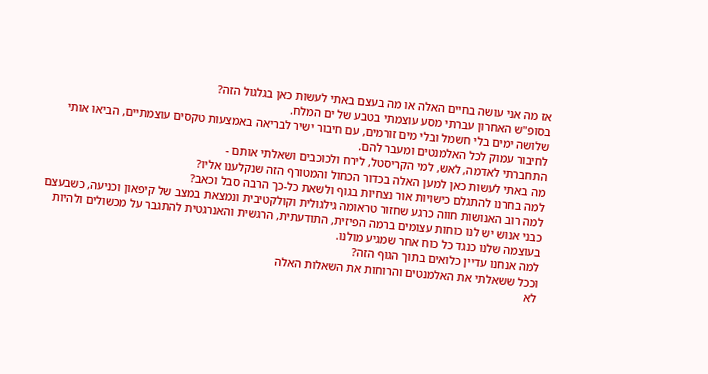אז מה אני עושה בחיים האלה או מה בעצם באתי לעשות כאן בגלגול הזה?
בסופ"ש האחרון עברתי מסע עוצמתי בטבע של ים המלח.
שלושה ימים בלי חשמל ובלי מים זורמים, עם חיבור ישיר לבריאה באמצעות טקסים עוצמתיים, הביאו אותי לחיבור עמוק לכל האלמנטים ומעבר להם.
התחברתי לאדמה, לאש, למי הקריסטל, לירח ולכוכבים ושאלתי אותם -
מה באתי לעשות כאן למען האלה בכדור הכחול והמטורף הזה שנקלענו אליו?
למה בחרנו להתגלם כישויות אור נצחיות בגוף ולשאת כל-כך הרבה סבל וכאב?
למה רוב האנושות חווה כרגע שחזור טראומה גילגולית וקולקטיבית ונמצאת במצב של קיפאון וכניעה, כשבעצם כבני אנוש יש לנו כוחות עצומים ברמה הפיזית, התודעתית, הרגשית והאנרגטית להתגבר על מכשולים ולהיות בעוצמה שלנו כנגד כל כוח אחר שמגיע מולנו.
למה אנחנו עדיין כלואים בתוך הגוף הזה?
וככל ששאלתי את האלמנטים והרוחות את השאלות האלה
לא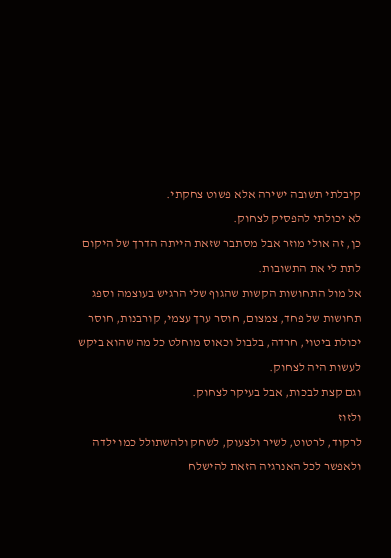קיבלתי תשובה ישירה אלא פשוט צחקתי.
לא יכולתי להפסיק לצחוק.
כן, זה אולי מוזר אבל מסתבר שזאת הייתה הדרך של היקום לתת לי את התשובות.
אל מול התחושות הקשות שהגוף שלי הרגיש בעוצמה וספג תחושות של פחד, צמצום, חוסר ערך עצמי, קורבנות, חוסר יכולת ביטוי, חרדה, בלבול וכאוס מוחלט כל מה שהוא ביקש לעשות היה לצחוק.
וגם קצת לבכות, אבל בעיקר לצחוק.
ולזוז
לרקוד, לרטוט, לשיר ולצעוק, לשחק ולהשתולל כמו ילדה
ולאפשר לכל האנרגיה הזאת להישלח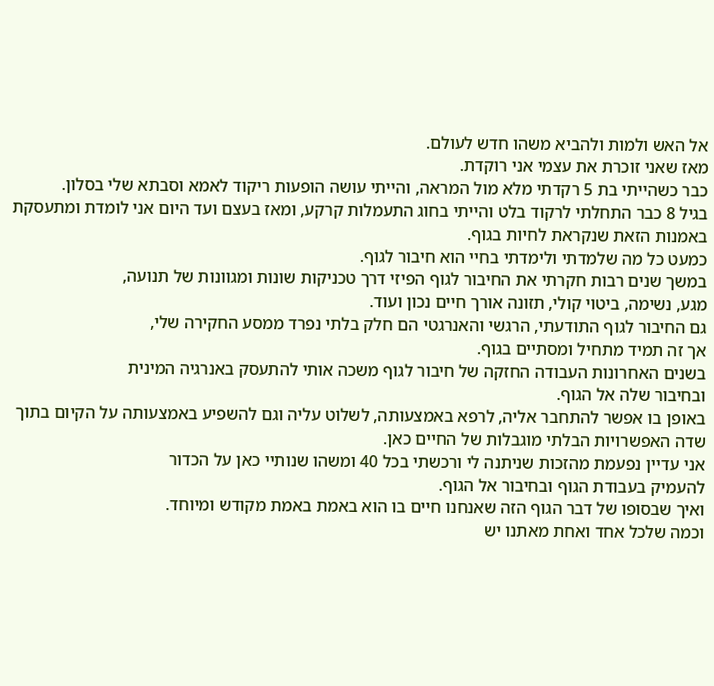אל האש ולמות ולהביא משהו חדש לעולם.
מאז שאני זוכרת את עצמי אני רוקדת.
כבר כשהייתי בת 5 רקדתי מלא מול המראה, והייתי עושה הופעות ריקוד לאמא וסבתא שלי בסלון.
בגיל 8 כבר התחלתי לרקוד בלט והייתי בחוג התעמלות קרקע, ומאז בעצם ועד היום אני לומדת ומתעסקת באמנות הזאת שנקראת לחיות בגוף.
כמעט כל מה שלמדתי ולימדתי בחיי הוא חיבור לגוף.
במשך שנים רבות חקרתי את החיבור לגוף הפיזי דרך טכניקות שונות ומגוונות של תנועה,
מגע, נשימה, ביטוי קולי, תזונה אורך חיים נכון ועוד.
גם החיבור לגוף התודעתי, הרגשי והאנרגטי הם חלק בלתי נפרד ממסע החקירה שלי,
אך זה תמיד מתחיל ומסתיים בגוף.
בשנים האחרונות העבודה החזקה של חיבור לגוף משכה אותי להתעסק באנרגיה המינית
ובחיבור שלה אל הגוף.
באופן בו אפשר להתחבר אליה, לרפא באמצעותה, לשלוט עליה וגם להשפיע באמצעותה על הקיום בתוך שדה האפשרויות הבלתי מוגבלות של החיים כאן.
אני עדיין נפעמת מהזכות שניתנה לי ורכשתי בכל 40 ומשהו שנותיי כאן על הכדור
להעמיק בעבודת הגוף ובחיבור אל הגוף.
ואיך שבסופו של דבר הגוף הזה שאנחנו חיים בו הוא באמת באמת מקודש ומיוחד.
וכמה שלכל אחד ואחת מאתנו יש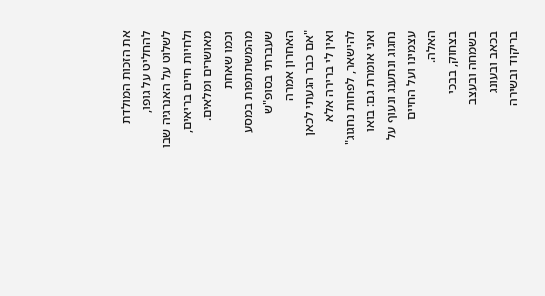את הזכות המולדת להחליט על גופו,
לשלוט על האנרגיה שבו ולחיות חיים בריאים, מאושרים ומלאים.
וכמו שאחת מהמשתתפות במסע שעברתי בסופ"ש האחרון אמרה
"אם כבר הגעתי לכאן ואין לי ברירה אלא להישאר, לפחות נחגוג"
ואני אומרת גם: בואו נחגוג ונתענג ונעוף על עצמינו ועל החיים האלה.
בצחוק, בבכי
בשמחה ובעצב
בכאב ובעונג
בריקוד ובשירה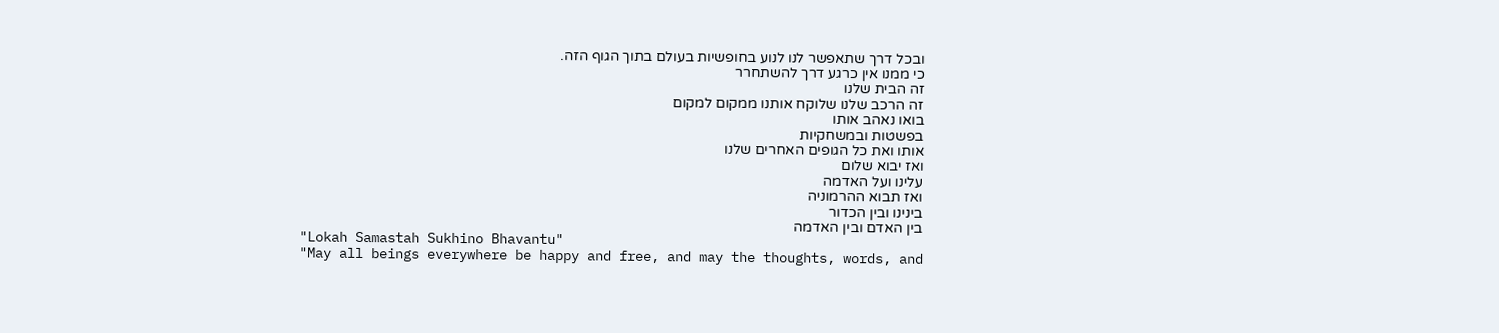ובכל דרך שתאפשר לנו לנוע בחופשיות בעולם בתוך הגוף הזה.
כי ממנו אין כרגע דרך להשתחרר
זה הבית שלנו
זה הרכב שלנו שלוקח אותנו ממקום למקום
בואו נאהב אותו
בפשטות ובמשחקיות
אותו ואת כל הגופים האחרים שלנו
ואז יבוא שלום
עלינו ועל האדמה
ואז תבוא ההרמוניה
בינינו ובין הכדור
בין האדם ובין האדמה
"Lokah Samastah Sukhino Bhavantu"
"May all beings everywhere be happy and free, and may the thoughts, words, and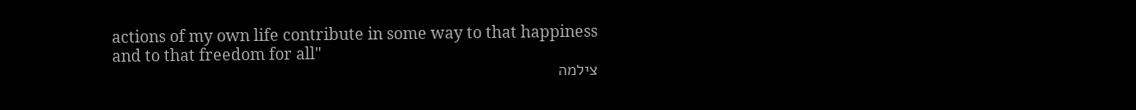actions of my own life contribute in some way to that happiness and to that freedom for all"
צילמה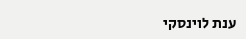ענת לוינסקי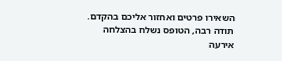השאירו פרטים ואחזור אליכם בהקדם.
תודה רבה, הטופס נשלח בהצלחה
אירעה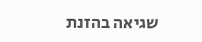שגיאה בהזנת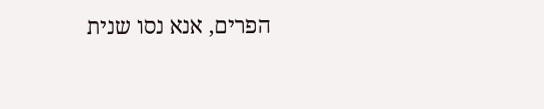הפרים, אנא נסו שנית